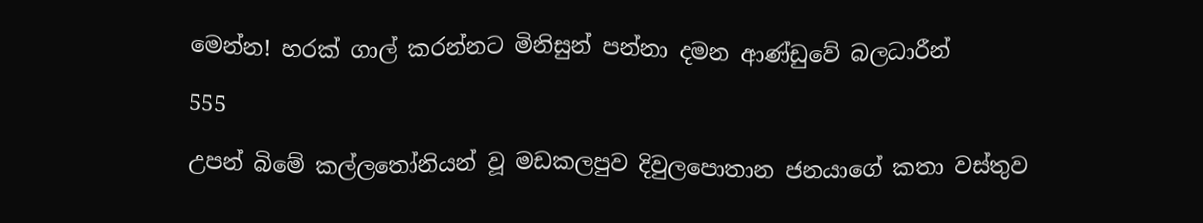මෙන්න! හරක් ගාල් කරන්නට මිනිසුන් පන්නා දමන ආණ්ඩුවේ බලධාරීන්

555

උපන් බිමේ කල්ලතෝනියන් වූ මඩකලපුව දිවුලපොතාන ජනයාගේ කතා වස්තුව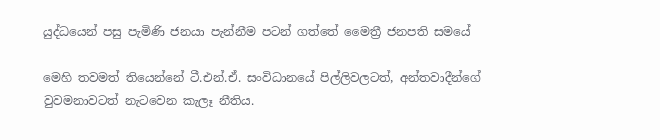යුද්ධයෙන් පසු පැමිණි ජනයා පැන්නීම පටන් ගත්තේ මෛත්‍රී ජනපති සමයේ

මෙහි තවමත් තියෙන්නේ ටී.එන්.ඒ. සංවිධානයේ පිල්ලිවලටත්, අන්තවාදීන්ගේ වුවමනාවටත් නැටවෙන කැලෑ නීතිය.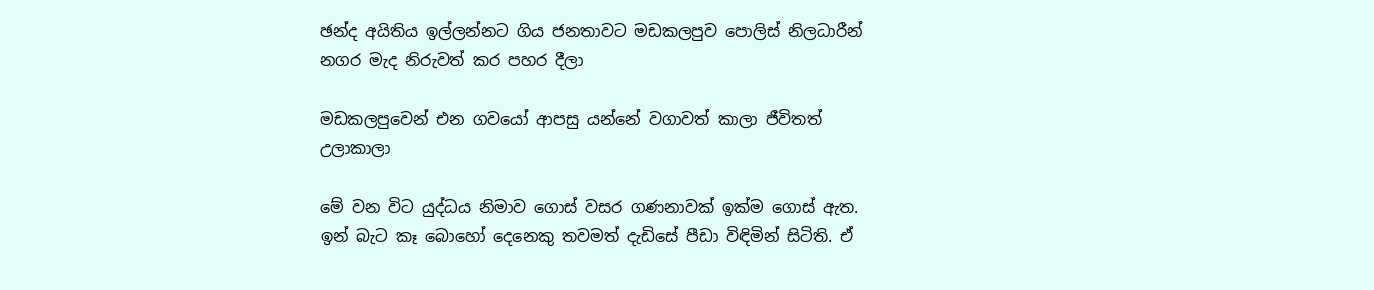ඡන්ද අයිතිය ඉල්ලන්නට ගිය ජනතාවට මඩකලපුව පොලිස් නිලධාරීන් නගර මැද නිරුවත් කර පහර දීලා

මඩකලපුවෙන් එන ගවයෝ ආපසු යන්නේ වගාවත් කාලා ජීවිතත් උලාකාලා

මේ වන විට යුද්ධය නිමාව ගොස් වසර ගණනාවක් ඉක්ම ගොස් ඇත. ඉන් බැට කෑ බොහෝ දෙනෙකු තවමත් දැඩිසේ පීඩා විඳිමින් සිටිති. ඒ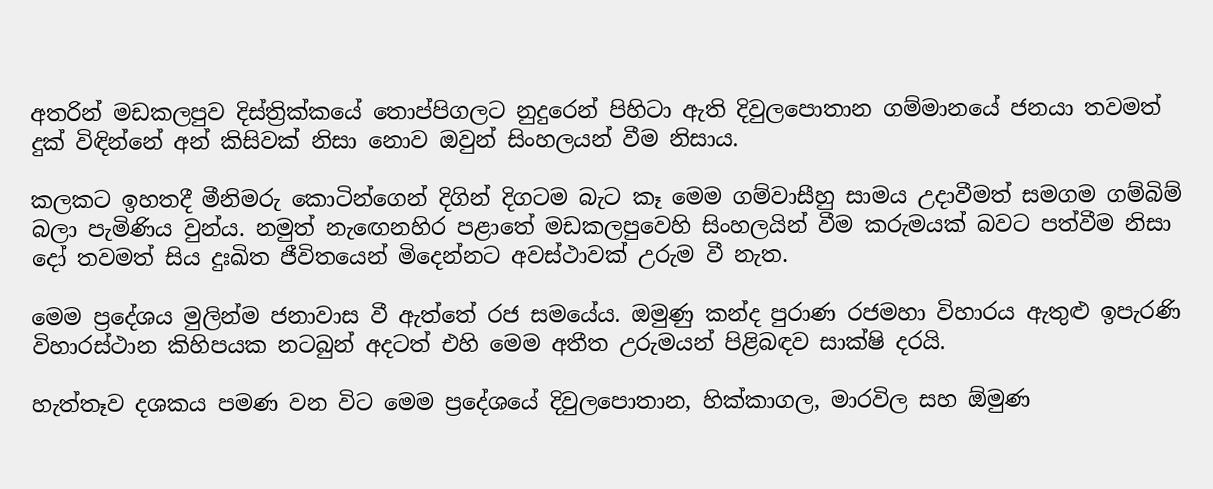අතරින් මඩකලපුව දිස්ත්‍රික්කයේ තොප්පිගලට නුදුරෙන් පිහිටා ඇති දිවුලපොතාන ගම්මානයේ ජනයා තවමත් දුක් විඳින්නේ අන් කිසිවක් නිසා නොව ඔවුන් සිංහලයන් වීම නිසාය.

කලකට ඉහතදී මීනිමරු කොටින්ගෙන් දිගින් දිගටම බැට කෑ මෙම ගම්වාසීහු සාමය උදාවීමත් සමගම ගම්බිම් බලා පැමිණිය වුන්ය. නමුත් නැඟෙනහිර පළාතේ මඩකලපුවෙහි සිංහලයින් වීම කරුමයක් බවට පත්වීම නිසා දෝ තවමත් සිය දුඃඛිත ජීවිතයෙන් මිදෙන්නට අවස්ථාවක් උරුම වී නැත.

මෙම ප්‍රදේශය මුලින්ම ජනාවාස වී ඇත්තේ රජ සමයේය. ඔමුණු කන්ද පුරාණ රජමහා විහාරය ඇතුළු ඉපැරණි විහාරස්ථාන කිහිපයක නටබුන් අදටත් එහි මෙම අතීත උරුමයන් පිළිබඳව සාක්ෂි දරයි.

හැත්තෑව දශකය පමණ වන විට මෙම ප්‍රදේශයේ දිවුලපොතාන, හික්කාගල, මාරවිල සහ ඕමුණ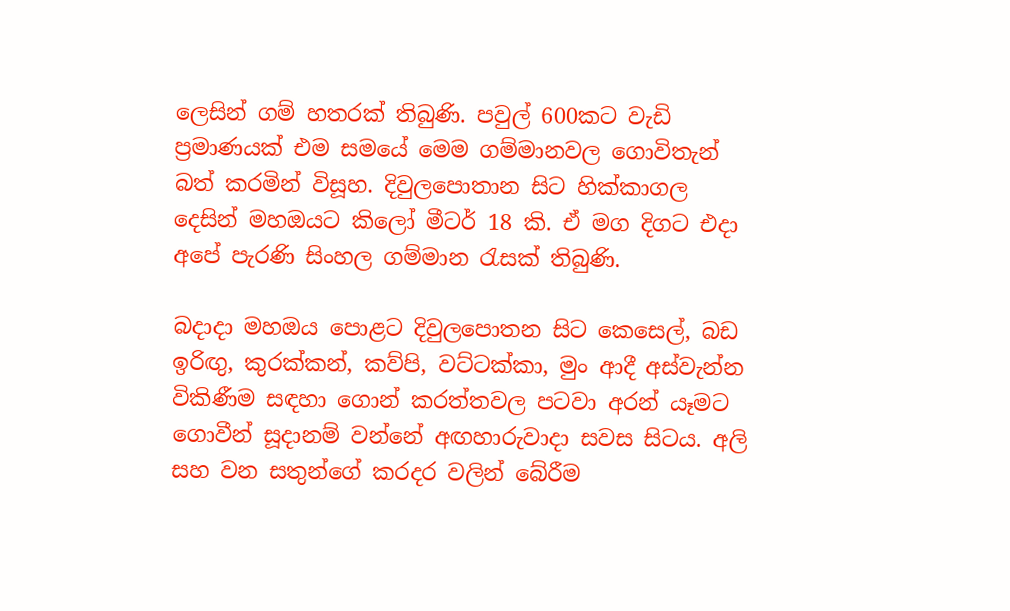ලෙසින් ගම් හතරක් තිබුණි. පවුල් 600කට වැඩි ප්‍රමාණයක් එම සමයේ මෙම ගම්මානවල ගොවිතැන් බත් කරමින් විසූහ. දිවුලපොතාන සිට හික්කාගල දෙසින් මහඔයට කිලෝ මීටර් 18 කි. ඒ මග දිගට එදා අපේ පැරණි සිංහල ගම්මාන රැසක් තිබුණි.

බදාදා මහඔය පොළට දිවුලපොතන සිට කෙසෙල්, බඩ ඉරිඟු, කුරක්කන්, කව්පි, වට්ටක්කා, මුං ආදී අස්වැන්න විකිණීම සඳහා ගොන් කරත්තවල පටවා අරන් යෑමට ගොවීන් සූදානම් වන්නේ අඟහාරුවාදා සවස සිටය. අලි සහ වන සතුන්ගේ කරදර වලින් බේරීම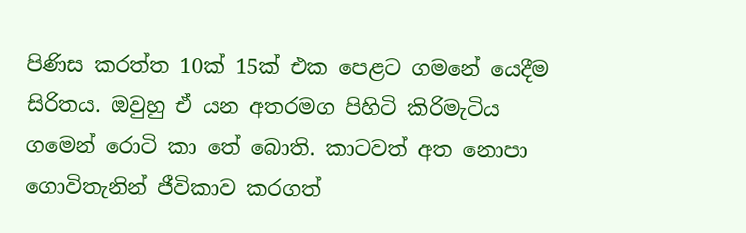පිණිස කරත්ත 10ක් 15ක් එක පෙළට ගමනේ යෙදීම සිරිතය. ඔවුහු ඒ යන අතරමග පිහිටි කිරිමැටිය ගමෙන් රොටි කා තේ බොති. කාටවත් අත නොපා ගොවිතැනින් ජීවිකාව කරගත්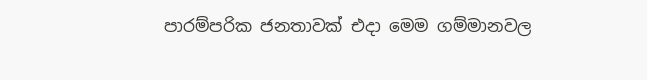පාරම්පරික ජනතාවක් එදා මෙම ගම්මානවල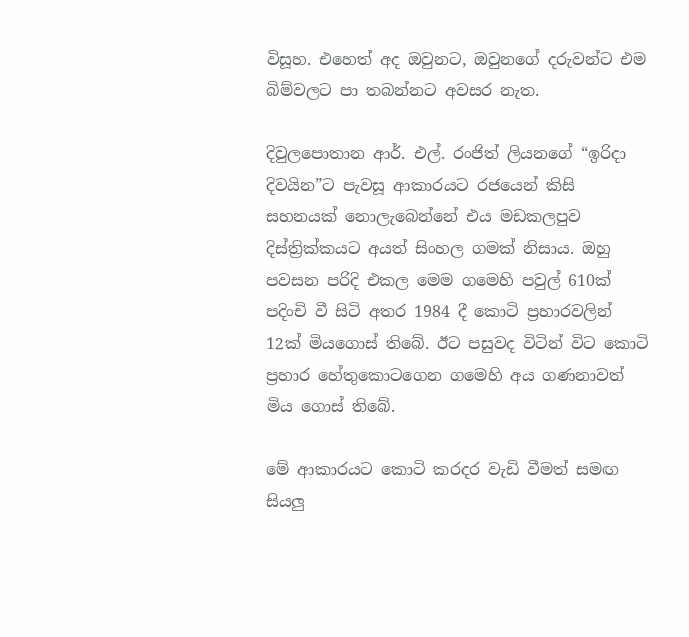විසූහ. එහෙත් අද ඔවුනට, ඔවුනගේ දරුවන්ට එම බිම්වලට පා තබන්නට අවසර නැත.

දිවුලපොතාන ආර්. එල්. රංජිත් ලියනගේ “ඉරිදා දිවයින”ට පැවසූ ආකාරයට රජයෙන් කිසි සහනයක් නොලැබෙන්නේ එය මඩකලපුව දිස්ත්‍රික්කයට අයත් සිංහල ගමක් නිසාය. ඔහු පවසන පරිදි එකල මෙම ගමෙහි පවුල් 610ක් පදිංචි වී සිටි අතර 1984 දී කොටි ප්‍රහාරවලින් 12ක් මියගොස් තිබේ. ඊට පසුවද විටින් විට කොටි ප්‍රහාර හේතුකොටගෙන ගමෙහි අය ගණනාවත් මිය ගොස් තිබේ.

මේ ආකාරයට කොටි කරදර වැඩි වීමත් සමඟ සියලු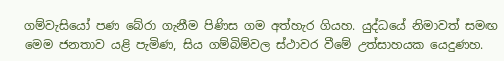ගම්වැසියෝ පණ බේරා ගැනීම පිණිස ගම අත්හැර ගියහ. යුද්ධයේ නිමාවත් සමඟ මෙම ජනතාව යළි පැමිණ, සිය ගම්බිම්වල ස්ථාවර වීමේ උත්සාහයක යෙදුණහ.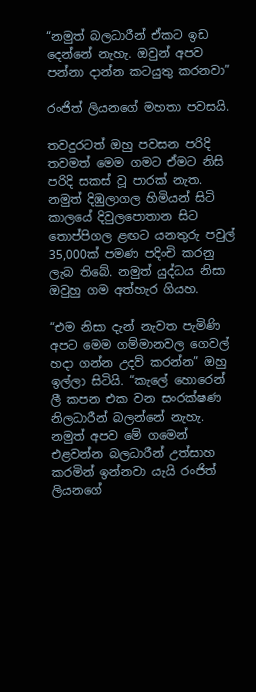“නමුත් බලධාරීන් ඒකට ඉඩ දෙන්නේ නැහැ. ඔවුන් අපව පන්නා දාන්න කටයුතු කරනවා”

රංජිත් ලියනගේ මහතා පවසයි.

තවදුරටත් ඔහු පවසන පරිදි තවමත් මෙම ගමට ඒමට නිසි පරිදි සකස් වූ පාරක් නැත. නමුත් දිඹුලාගල හිමියන් සිටි කාලයේ දිවුලපොතාන සිට තොප්පිගල ළඟට යනතුරු පවුල් 35,000ක් පමණ පදිංචි කරනු ලැබ තිබේ. නමුත් යුද්ධය නිසා ඔවුහු ගම අත්හැර ගියහ.

“එම නිසා දැන් නැවත පැමිණි අපට මෙම ගම්මානවල ගෙවල් හදා ගන්න උදව් කරන්න” ඔහු ඉල්ලා සිටියි. “කැලේ හොරෙන් ලී කපන එක වන සංරක්ෂණ නිලධාරීන් බලන්නේ නැහැ. නමුත් අපව මේ ගමෙන් එළවන්න බලධාරීන් උත්සාහ කරමින් ඉන්නවා යැයි රංජිත් ලියනගේ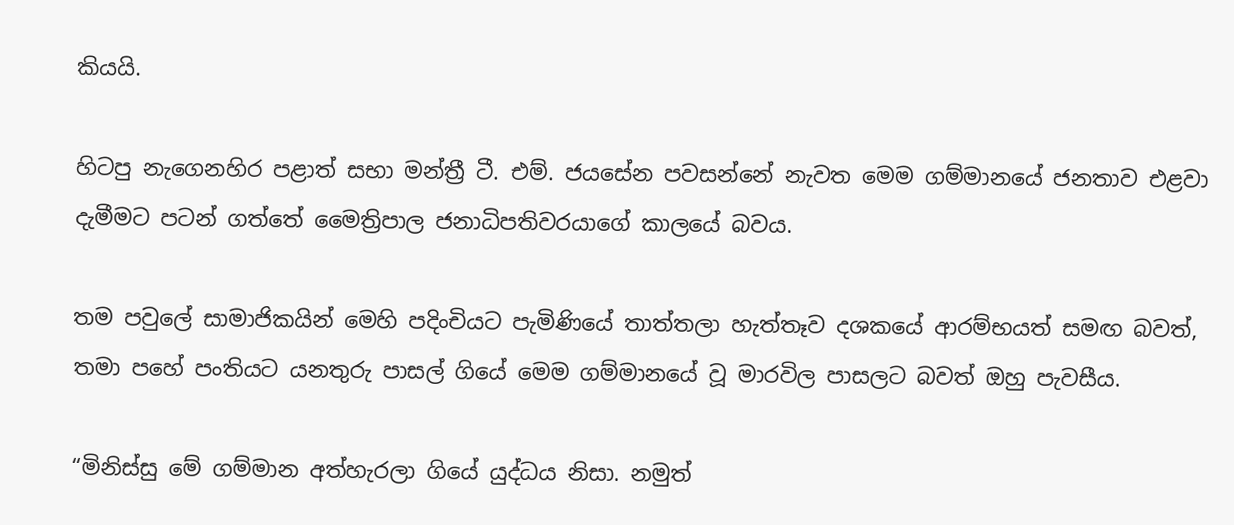කියයි.

හිටපු නැගෙනහිර පළාත් සභා මන්ත්‍රී ටී. එම්. ජයසේන පවසන්නේ නැවත මෙම ගම්මානයේ ජනතාව එළවා දැමීමට පටන් ගත්තේ මෛත්‍රිපාල ජනාධිපතිවරයාගේ කාලයේ බවය.

තම පවුලේ සාමාජිකයින් මෙහි පදිංචියට පැමිණියේ තාත්තලා හැත්තෑව දශකයේ ආරම්භයත් සමඟ බවත්, තමා පහේ පංතියට යනතුරු පාසල් ගියේ මෙම ගම්මානයේ වූ මාරවිල පාසලට බවත් ඔහු පැවසීය.

“මිනිස්සු මේ ගම්මාන අත්හැරලා ගියේ යුද්ධය නිසා. නමුත්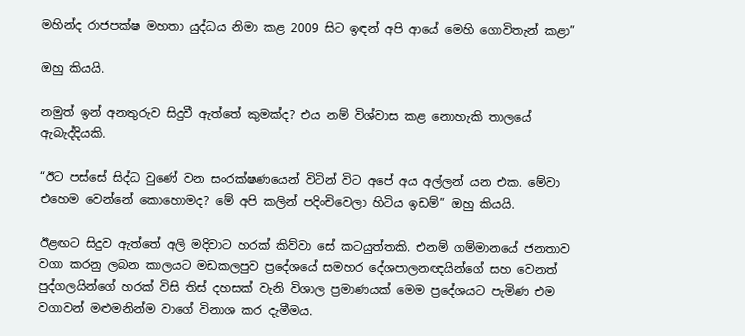මහින්ද රාජපක්ෂ මහතා යුද්ධය නිමා කළ 2009 සිට ඉඳන් අපි ආයේ මෙහි ගොවිතැන් කළා”

ඔහු කියයි.

නමුත් ඉන් අනතුරුව සිදුවී ඇත්තේ කුමක්ද? එය නම් විශ්වාස කළ නොහැකි තාලයේ ඇබැද්දියකි.

“ඊට පස්සේ සිද්ධ වුණේ වන සංරක්ෂණයෙන් විටින් විට අපේ අය අල්ලන් යන එක. මේවා එහෙම වෙන්නේ කොහොමද? මේ අපි කලින් පදිංචිවෙලා හිටිය ඉඩම්” ඔහු කියයි.

ඊළඟට සිදුව ඇත්තේ අලි මදිවාට හරක් කිව්වා සේ කටයුත්තකි. එනම් ගම්මානයේ ජනතාව වගා කරනු ලබන කාලයට මඩකලපුව ප්‍රදේශයේ සමහර දේශපාලනඥයින්ගේ සහ වෙනත් පුද්ගලයින්ගේ හරක් විසි තිස් දහසක් වැනි විශාල ප්‍රමාණයක් මෙම ප්‍රදේශයට පැමිණ එම වගාවන් මළුමනින්ම වාගේ විනාශ කර දැමීමය.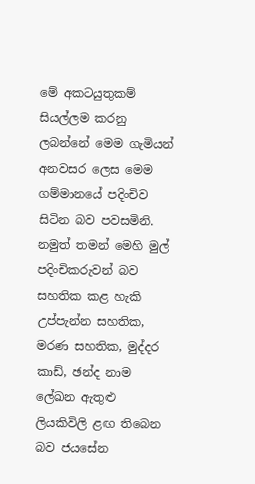මේ අකටයුතුකම් සියල්ලම කරනු ලබන්නේ මෙම ගැමියන් අනවසර ලෙස මෙම ගම්මානයේ පදිංචිව සිටින බව පවසමිනි. නමුත් තමන් මෙහි මුල් පදිංචිකරුවන් බව සහතික කළ හැකි උප්පැන්න සහතික, මරණ සහතික, මුද්දර කාඩ්, ඡන්ද නාම ලේඛන ඇතුළු ලියකිවිලි ළඟ තිබෙන බව ජයසේන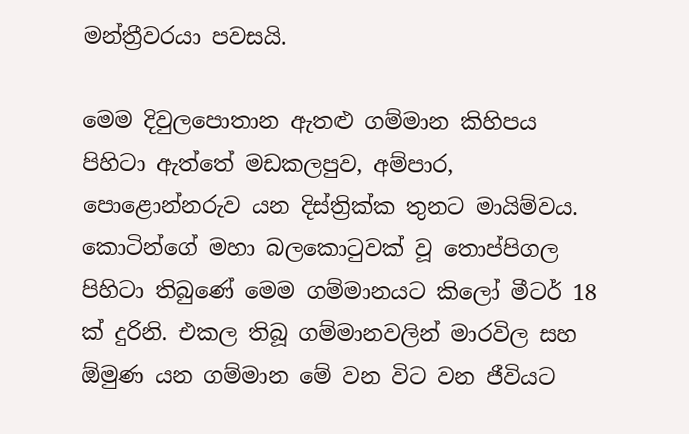මන්ත්‍රීවරයා පවසයි.

මෙම දිවුලපොතාන ඇතළු ගම්මාන කිහිපය පිහිටා ඇත්තේ මඩකලපුව, අම්පාර, පොළොන්නරුව යන දිස්ත්‍රික්ක තුනට මායිම්වය. කොටින්ගේ මහා බලකොටුවක් වූ තොප්පිගල පිහිටා තිබුණේ මෙම ගම්මානයට කිලෝ මීටර් 18 ක් දුරිනි. එකල තිබූ ගම්මානවලින් මාරවිල සහ ඕමුණ යන ගම්මාන මේ වන විට වන ජීවියට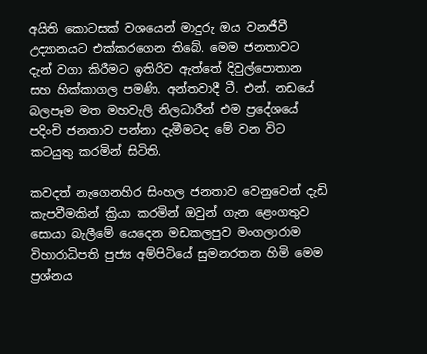අයිති කොටසක් වශයෙන් මාදුරු ඔය වනජීවී උද්‍යානයට එක්කරගෙන තිබේ. මෙම ජනතාවට දැන් වගා කිරීමට ඉතිරිව ඇත්තේ දිවුල්පොතාන සහ හික්කාගල පමණි. අන්තවාදී ටී. එන්. නඩයේ බලපෑම මත මහවැලි නිලධාරීන් එම ප්‍රදේශයේ පදිංචි ජනතාව පන්නා දැමීමටද මේ වන විට කටයුතු කරමින් සිටිති.

කවදත් නැගෙනහිර සිංහල ජනතාව වෙනුවෙන් දැඩි කැපවීමකින් ක්‍රියා කරමින් ඔවුන් ගැන ළෙංගතුව සොයා බැලීමේ යෙදෙන මඩකලපුව මංගලාරාම විහාරාධිපති පුජ්‍ය අම්පිටියේ සුමනරතන හිමි මෙම ප්‍රශ්නය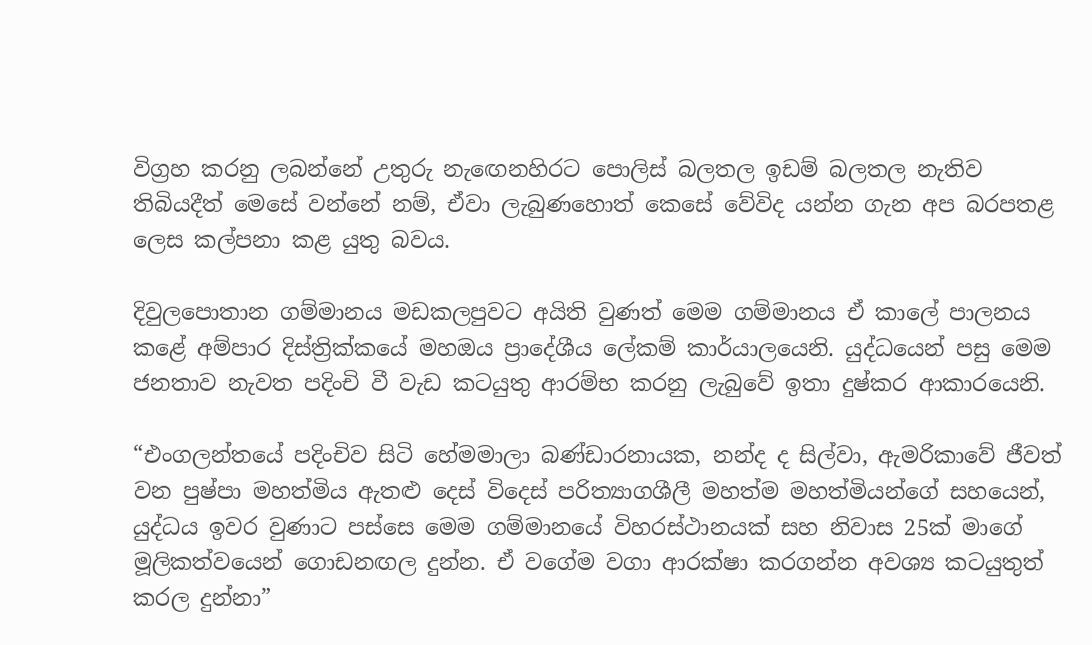විග්‍රහ කරනු ලබන්නේ උතුරු නැඟෙනහිරට පොලිස් බලතල ඉඩම් බලතල නැතිව තිබියදීත් මෙසේ වන්නේ නම්, ඒවා ලැබුණහොත් කෙසේ වේවිද යන්න ගැන අප බරපතළ ලෙස කල්පනා කළ යුතු බවය.

දිවුලපොතාන ගම්මානය මඩකලපුවට අයිති වුණත් මෙම ගම්මානය ඒ කාලේ පාලනය කළේ අම්පාර දිස්ත්‍රික්කයේ මහඔය ප්‍රාදේශීය ලේකම් කාර්යාලයෙනි. යුද්ධයෙන් පසු මෙම ජනතාව නැවත පදිංචි වී වැඩ කටයුතු ආරම්භ කරනු ලැබුවේ ඉතා දුෂ්කර ආකාරයෙනි.

“එංගලන්තයේ පදිංචිව සිටි හේමමාලා බණ්ඩාරනායක, නන්ද ද සිල්වා, ඇමරිකාවේ ජීවත් වන පුෂ්පා මහත්මිය ඇතළු දෙස් විදෙස් පරිත්‍යාගශීලී මහත්ම මහත්මියන්ගේ සහයෙන්, යුද්ධය ඉවර වුණාට පස්සෙ මෙම ගම්මානයේ විහරස්ථානයක් සහ නිවාස 25ක් මාගේ මූලිකත්වයෙන් ගොඩනඟල දුන්න. ඒ වගේම වගා ආරක්ෂා කරගන්න අවශ්‍ය කටයුතුත් කරල දුන්නා”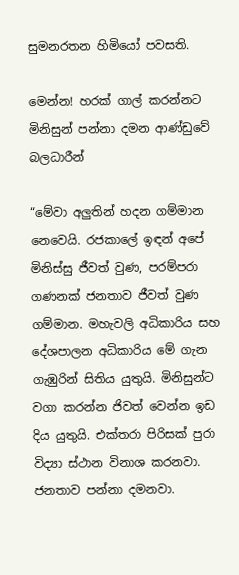සුමනරතන හිමියෝ පවසති.

මෙන්න! හරක් ගාල් කරන්නට මිනිසුන් පන්නා දමන ආණ්ඩුවේ බලධාරීන්

“මේවා අලුතින් හදන ගම්මාන නෙවෙයි. රජකාලේ ඉඳන් අපේ මිනිස්සු ජීවත් වුණ, පරම්පරා ගණනක් ජනතාව ජීවත් වුණ ගම්මාන. මහැවලි අධිකාරිය සහ දේශපාලන අධිකාරිය මේ ගැන ගැඹුරින් සිතිය යුතුයි. මිනිසුන්ට වගා කරන්න ජිවත් වෙන්න ඉඩ දිය යුතුයි. එක්තරා පිරිසක් පුරා විද්‍යා ස්ථාන විනාශ කරනවා. ජනතාව පන්නා දමනවා.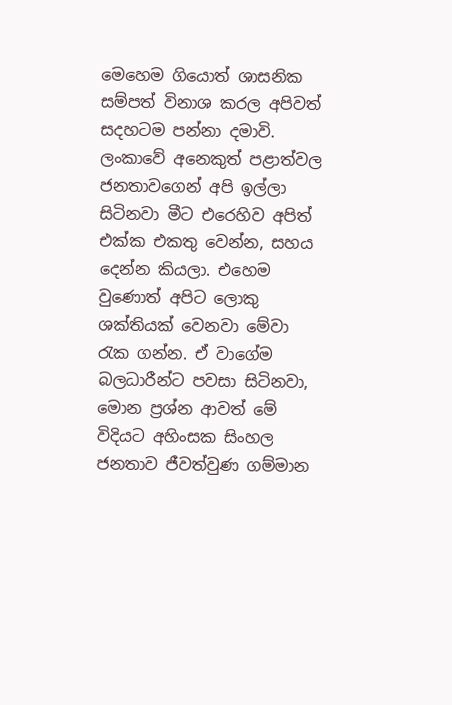මෙහෙම ගියොත් ශාසනික සම්පත් විනාශ කරල අපිවත් සදහටම පන්නා දමාවි. ලංකාවේ අනෙකුත් පළාත්වල ජනතාවගෙන් අපි ඉල්ලා සිටිනවා මීට එරෙහිව අපිත් එක්ක එකතු වෙන්න, සහය දෙන්න කියලා. එහෙම වුණොත් අපිට ලොකු ශක්තියක් වෙනවා මේවා රැක ගන්න. ඒ වාගේම බලධාරීන්ට පවසා සිටිනවා, මොන ප්‍රශ්න ආවත් මේ විදියට අහිංසක සිංහල ජනතාව ජීවත්වුණ ගම්මාන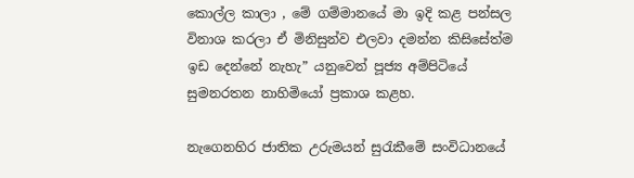කොල්ල කාලා , මේ ගම්මානයේ මා ඉදි කළ පන්සල විනාශ කරලා ඒ මිනිසුන්ව එලවා දමන්න කිසිසේත්ම ඉඩ දෙන්නේ නැහැ” යනුවෙන් පූජ්‍ය අම්පිටියේ සුමනරතන නාහිමියෝ ප්‍රකාශ කළහ.

නැගෙනහිර ජාතික උරුමයන් සුරැකීමේ සංවිධානයේ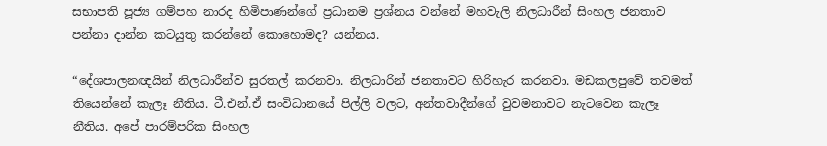සභාපති පූජ්‍ය ගම්පහ නාරද හිමිපාණන්ගේ ප්‍රධානම ප්‍රශ්නය වන්නේ මහවැලි නිලධාරීන් සිංහල ජනතාව පන්නා දාන්න කටයුතු කරන්නේ කොහොමද? යන්නය.

“දේශපාලනඥයින් නිලධාරීන්ව සුරතල් කරනවා. නිලධාරින් ජනතාවට හිරිහැර කරනවා. මඩකලපුවේ තවමත් තියෙන්නේ කැලෑ නීතිය. ටී.එන්.ඒ සංවිධානයේ පිල්ලි වලට, අන්තවාදීන්ගේ වුවමනාවට නැටවෙන කැලෑ නීතිය. අපේ පාරම්පරික සිංහල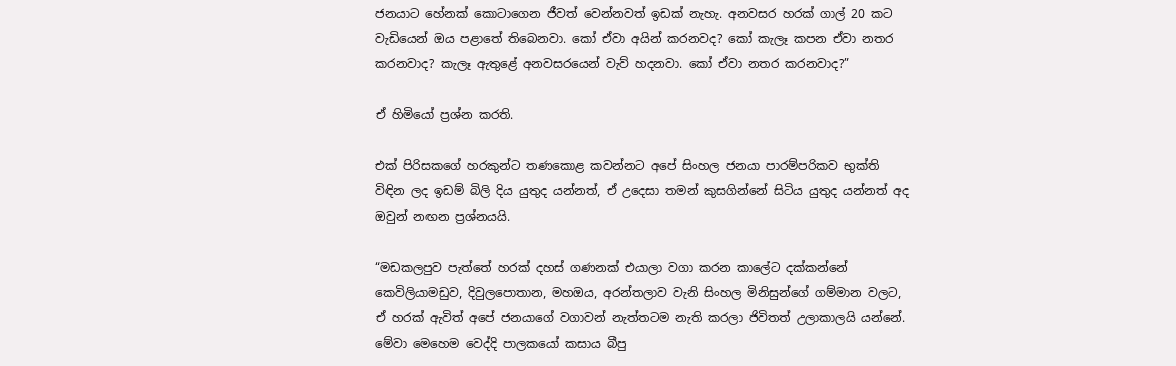ජනයාට හේනක් කොටාගෙන ජීවත් වෙන්නවත් ඉඩක් නැහැ. අනවසර හරක් ගාල් 20 කට වැඩියෙන් ඔය පළාතේ තිබෙනවා. කෝ ඒවා අයින් කරනවද? කෝ කැලෑ කපන ඒවා නතර කරනවාද? කැලෑ ඇතුළේ අනවසරයෙන් වැව් හදනවා. කෝ ඒවා නතර කරනවාද?”

ඒ හිමියෝ ප්‍රශ්න කරති.

එක් පිරිසකගේ හරකුන්ට තණකොළ කවන්නට අපේ සිංහල ජනයා පාරම්පරිකව භුක්ති විඳින ලද ඉඩම් බිලි දිය යුතුද යන්නත්, ඒ උදෙසා තමන් කුසගින්නේ සිටිය යුතුද යන්නත් අද ඔවුන් නඟන ප්‍රශ්නයයි.

“මඩකලපුව පැත්තේ හරක් දහස් ගණනක් එයාලා වගා කරන කාලේට දක්කන්නේ කෙවිලියාමඩුව, දිවුලපොතාන, මහඔය, අරන්තලාව වැනි සිංහල මිනිසුන්ගේ ගම්මාන වලට, ඒ හරක් ඇවිත් අපේ ජනයාගේ වගාවන් නැත්තටම නැති කරලා ජිවිතත් උලාකාලයි යන්නේ. මේවා මෙහෙම වෙද්දි පාලකයෝ කසාය බීපු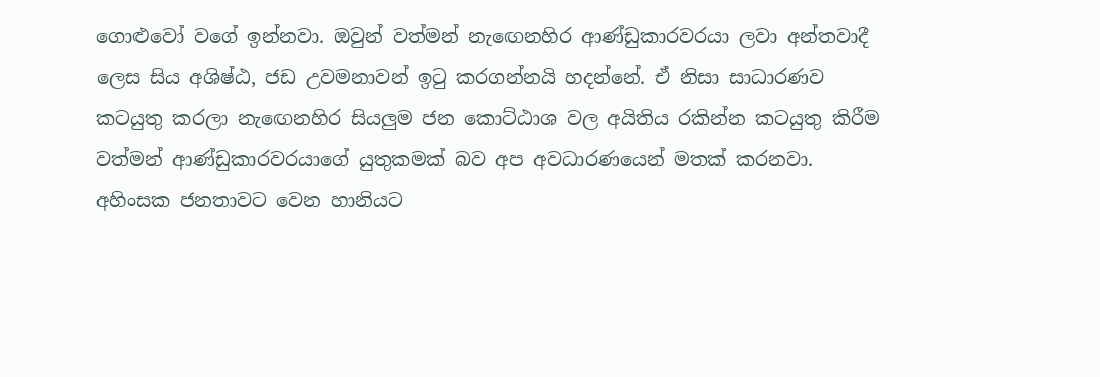ගොළුවෝ වගේ ඉන්නවා. ඔවුන් වත්මන් නැඟෙනහිර ආණ්ඩුකාරවරයා ලවා අන්තවාදී ලෙස සිය අශිෂ්ඨ, ජඩ උවමනාවන් ඉටු කරගන්නයි හදන්නේ. ඒ නිසා සාධාරණව කටයුතු කරලා නැඟෙනහිර සියලුම ජන කොට්ඨාශ වල අයිතිය රකින්න කටයුතු කිරීම වත්මන් ආණ්ඩුකාරවරයාගේ යුතුකමක් බව අප අවධාරණයෙන් මතක් කරනවා. අහිංසක ජනතාවට වෙන හානියට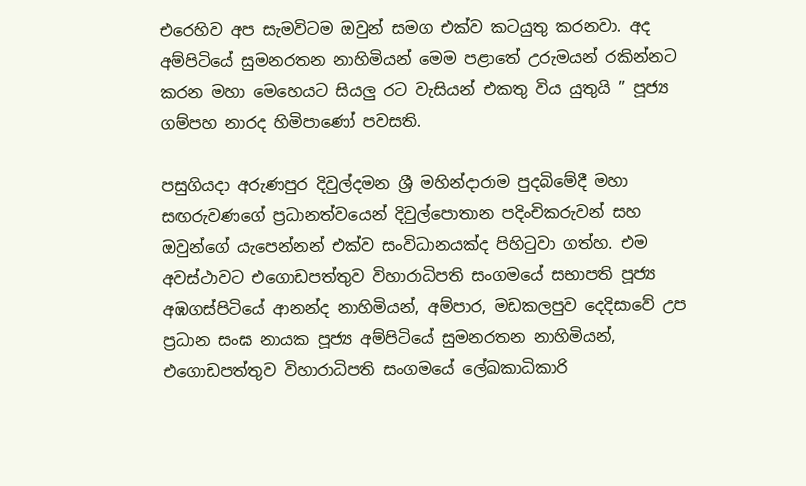එරෙහිව අප සැමවිටම ඔවුන් සමග එක්ව කටයුතු කරනවා. අද අම්පිටියේ සුමනරතන නාහිමියන් මෙම පළාතේ උරුමයන් රකින්නට කරන මහා මෙහෙයට සියලු රට වැසියන් එකතු විය යුතුයි ” පූජ්‍ය ගම්පහ නාරද හිමිපාණෝ පවසති.

පසුගියදා අරුණපුර දිවුල්දමන ශ්‍රී මහින්දාරාම පුදබිමේදී මහා සඟරුවණගේ ප්‍රධානත්වයෙන් දිවුල්පොතාන පදිංචිකරුවන් සහ ඔවුන්ගේ යැපෙන්නන් එක්ව සංවිධානයක්ද පිහිටුවා ගත්හ. එම අවස්ථාවට එගොඩපත්තුව විහාරාධිපති සංගමයේ සභාපති පූජ්‍ය අඹගස්පිටියේ ආනන්ද නාහිමියන්, අම්පාර, මඩකලපුව දෙදිසාවේ උප ප්‍රධාන සංඝ නායක පූජ්‍ය අම්පිටියේ සුමනරතන නාහිමියන්, එගොඩපත්තුව විහාරාධිපති සංගමයේ ලේඛකාධිකාරි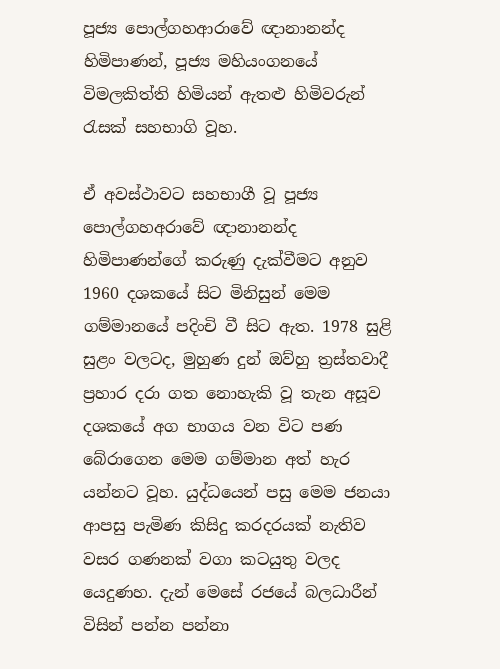පූජ්‍ය පොල්ගහආරාවේ ඥානානන්ද හිමිපාණන්, පූජ්‍ය මහියංගනයේ විමලකිත්ති හිමියන් ඇතළු හිමිවරුන් රැසක් සහභාගි වූහ.

ඒ අවස්ථාවට සහභාගී වූ පූජ්‍ය පොල්ගහඅරාවේ ඥානානන්ද හිමිපාණන්ගේ කරුණු දැක්වීමට අනුව 1960 දශකයේ සිට මිනිසුන් මෙම ගම්මානයේ පදිංචි වී සිට ඇත. 1978 සුළි සුළං වලටද, මුහුණ දුන් ඔව්හු ත්‍රස්තවාදී ප්‍රහාර දරා ගත නොහැකි වූ තැන අසූව දශකයේ අග භාගය වන විට පණ බේරාගෙන මෙම ගම්මාන අත් හැර යන්නට වූහ. යුද්ධයෙන් පසු මෙම ජනයා ආපසු පැමිණ කිසිදු කරදරයක් නැතිව වසර ගණනක් වගා කටයුතු වලද යෙදුණහ. දැන් මෙසේ රජයේ බලධාරීන් විසින් පන්න පන්නා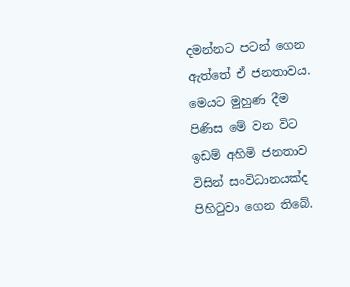දමන්නට පටන් ගෙන ඇත්තේ ඒ ජනතාවය. මෙයට මුහුණ දීම පිණිස මේ වන විට ඉඩම් අහිමි ජනතාව විසින් සංවිධානයක්ද පිහිටුවා ගෙන තිබේ.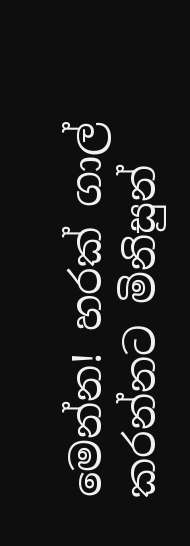මෙන්න! හරක් ගාල් කරන්නට මිනිසුන්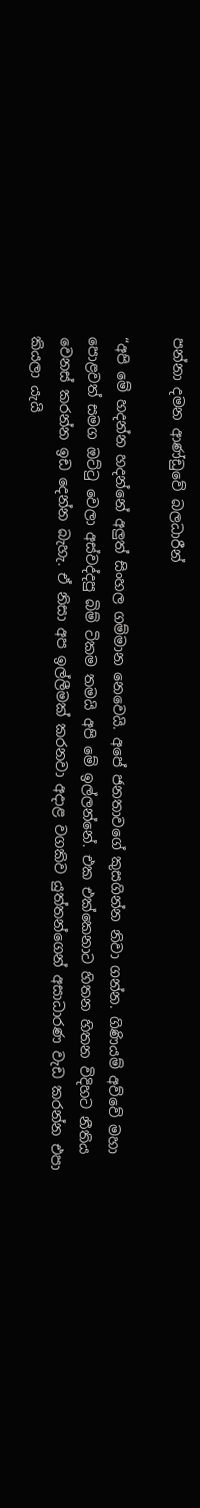පන්නා දමන ආණ්ඩුවේ බලධාරීන්

“අපි මේ හදන්න හදන්නේ අලුත් සිංහල ගම්මාන නෙවෙයි. අපේ ජනතාවගේ කුසගින්න නිවා ගන්න. ගිණියම් අව්වේ මහා පොළවත් සමග ඔට්ටු වෙලා අස්වද්දපු බිම් ටිකම තමයි අපි මේ ඉල්ලන්නේ. එක එක්කෙනාට හිතන හිතන විදිහට නීතිය වෙනස් කරන්න ඉඩ දෙන්න බැහැ. ඒ නිසා අප ඉල්ලීමක් කරනවා අදාළ වගකිව යුත්තන්ගෙන් අසාධාරණ වැඩ කරන්න එපා කියලා යැයි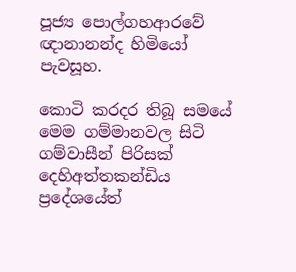පූජ්‍ය පොල්ගහආරවේ ඥානානන්ද හිමියෝ පැවසූහ.

කොටි කරදර තිබූ සමයේ මෙම ගම්මානවල සිටි ගම්වාසීන් පිරිසක් දෙහිඅත්තකන්ඩිය ප්‍රදේශයේත්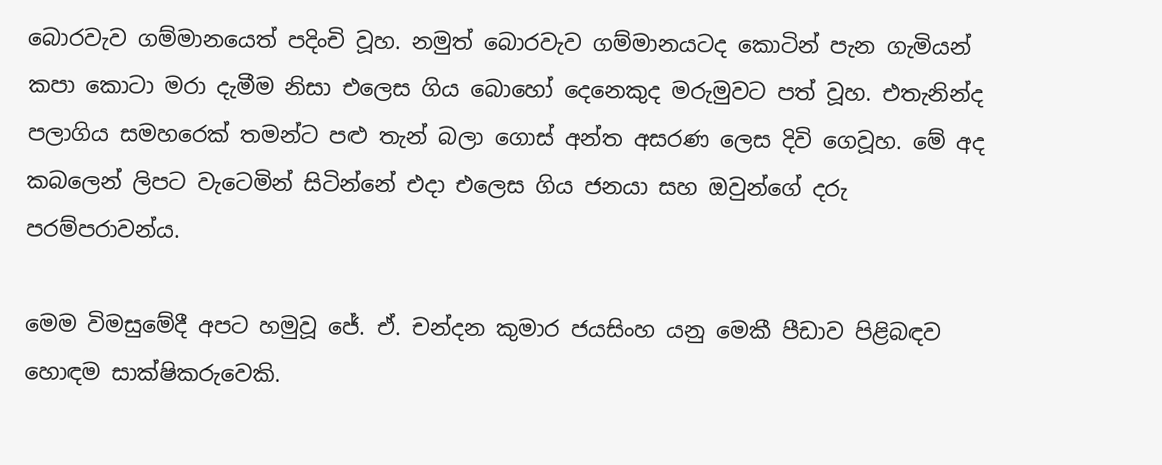බොරවැව ගම්මානයෙත් පදිංචි වූහ. නමුත් බොරවැව ගම්මානයටද කොටින් පැන ගැමියන් කපා කොටා මරා දැමීම නිසා එලෙස ගිය බොහෝ දෙනෙකුද මරුමුවට පත් වූහ. එතැනින්ද පලාගිය සමහරෙක් තමන්ට පළු තැන් බලා ගොස් අන්ත අසරණ ලෙස දිවි ගෙවූහ. මේ අද කබලෙන් ලිපට වැටෙමින් සිටින්නේ එදා එලෙස ගිය ජනයා සහ ඔවුන්ගේ දරු පරම්පරාවන්ය.

මෙම විමසුමේදී අපට හමුවූ ජේ. ඒ. චන්දන කුමාර ජයසිංහ යනු මෙකී පීඩාව පිළිබඳව හොඳම සාක්ෂිකරුවෙකි.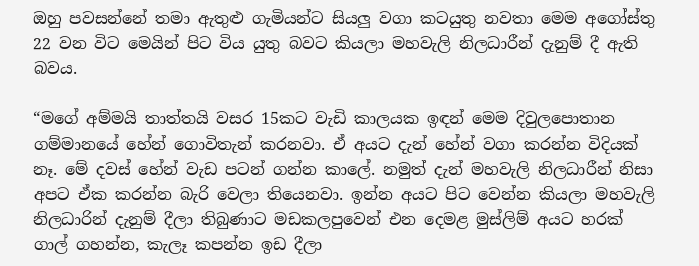ඔහු පවසන්නේ තමා ඇතුළු ගැමියන්ට සියලු වගා කටයුතු නවතා මෙම අගෝස්තු 22 වන විට මෙයින් පිට විය යුතු බවට කියලා මහවැලි නිලධාරීන් දැනුම් දී ඇති බවය.

“මගේ අම්මයි තාත්තයි වසර 15කට වැඩි කාලයක ඉඳන් මෙම දිවුලපොතාන ගම්මානයේ හේන් ගොවිතැන් කරනවා. ඒ අයට දැන් හේන් වගා කරන්න විදියක් නෑ. මේ දවස් හේන් වැඩ පටන් ගන්න කාලේ. නමුත් දැන් මහවැලි නිලධාරීන් නිසා අපට ඒක කරන්න බැරි වෙලා තියෙනවා. ඉන්න අයට පිට වෙන්න කියලා මහවැලි නිලධාරින් දැනුම් දීලා තිබුණාට මඩකලපුවෙන් එන දෙමළ මුස්ලිම් අයට හරක් ගාල් ගහන්න, කැලෑ කපන්න ඉඩ දීලා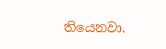තියෙනවා.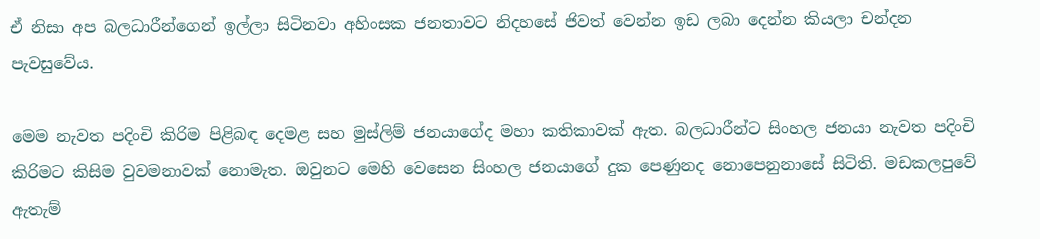ඒ නිසා අප බලධාරීන්ගෙන් ඉල්ලා සිටිනවා අහිංසක ජනතාවට නිදහසේ ජිවත් වෙන්න ඉඩ ලබා දෙන්න කියලා චන්දන පැවසුවේය.

මෙම නැවත පදිංචි කිරිම පිළිබඳ දෙමළ සහ මුස්ලිම් ජනයාගේද මහා කතිකාවක් ඇත. බලධාරීන්ට සිංහල ජනයා නැවත පදිංචි කිරිමට කිසිම වුවමනාවක් නොමැත. ඔවුනට මෙහි වෙසෙන සිංහල ජනයාගේ දුක පෙණුනද නොපෙනුනාසේ සිටිති. මඩකලපුවේ ඇතැම්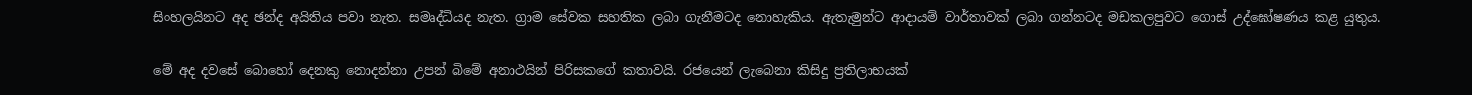සිංහලයිනට අද ඡන්ද අයිතිය පවා නැත. සමෘද්ධියද නැත. ග්‍රාම සේවක සහතික ලබා ගැනීමටද නොහැකිය. ඇතැමුන්ට ආදායම් වාර්තාවක් ලබා ගන්නටද මඩකලපුවට ගොස් උද්ඝෝෂණය කළ යුතුය.

මේ අද දවසේ බොහෝ දෙනකු නොදන්නා උපන් බිමේ අනාථයින් පිරිසකගේ කතාවයි. රජයෙන් ලැබෙනා කිසිදු ප්‍රතිලාභයක්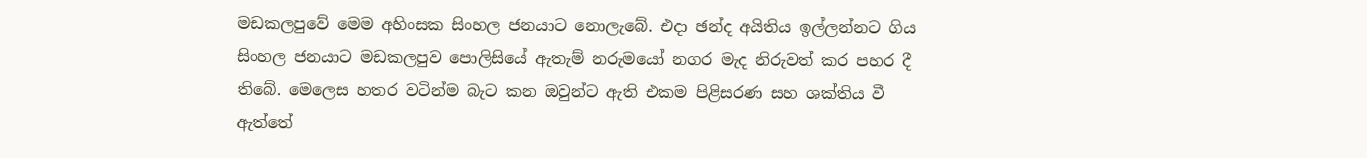මඩකලපුවේ මෙම අහිංසක සිංහල ජනයාට නොලැබේ. එදා ඡන්ද අයිතිය ඉල්ලන්නට ගිය සිංහල ජනයාට මඩකලපුව පොලිසියේ ඇතැම් නරුමයෝ නගර මැද නිරුවත් කර පහර දී තිබේ. මෙලෙස හතර වටින්ම බැට කන ඔවුන්ට ඇති එකම පිළිසරණ සහ ශක්තිය වී ඇත්තේ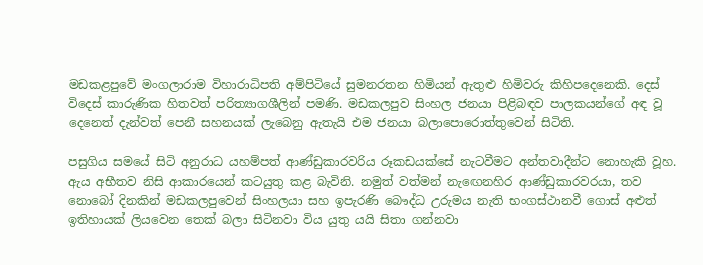මඩකළපුවේ මංගලාරාම විහාරාධිපති අම්පිටියේ සුමනරතන හිමියන් ඇතුළු හිමිවරු කිහිපදෙනෙකි. දෙස් විදෙස් කාරුණික හිතවත් පරිත්‍යාගශීලින් පමණි. මඩකලපුව සිංහල ජනයා පිළිබඳව පාලකයන්ගේ අඳ වූ දෙනෙත් දැන්වත් පෙනී සහනයක් ලැබෙනු ඇතැයි එම ජනයා බලාපොරොත්තුවෙන් සිටිති.

පසුගිය සමයේ සිටි අනුරාධ යහම්පත් ආණ්ඩුකාරවරිය රූකඩයක්සේ නැටවීමට අන්තවාදීන්ට නොහැකි වූහ. ඇය අභීතව නිසි ආකාරයෙන් කටයුතු කළ බැවිනි. නමුත් වත්මන් නැඟෙනහිර ආණ්ඩුකාරවරයා, තව නොබෝ දිනකින් මඩකලපුවෙන් සිංහලයා සහ ඉපැරණි බෞද්ධ උරුමය නැති භංගස්ථානවී ගොස් අළුත් ඉතිහායක් ලියවෙන තෙක් බලා සිටිනවා විය යුතු යයි සිතා ගන්නවා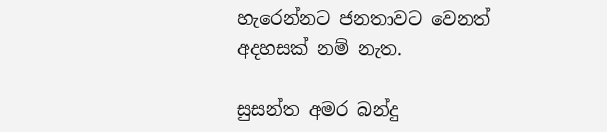හැරෙන්නට ජනතාවට වෙනත් අදහසක් නම් නැත.

සුසන්ත අමර බන්දු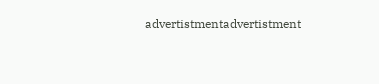advertistmentadvertistment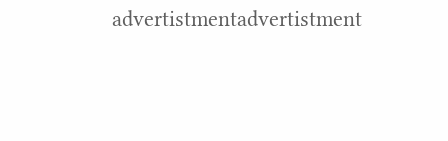advertistmentadvertistment